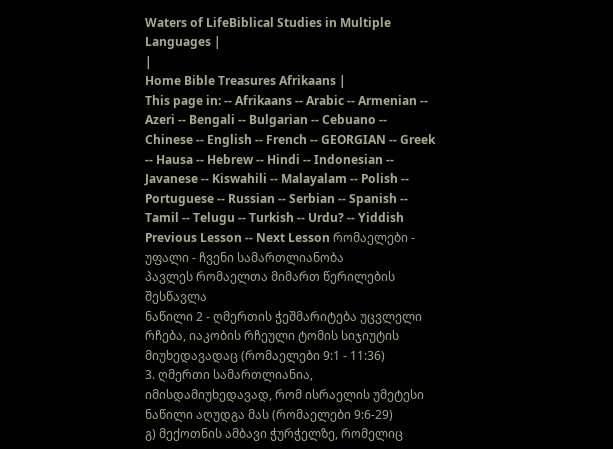Waters of LifeBiblical Studies in Multiple Languages |
|
Home Bible Treasures Afrikaans |
This page in: -- Afrikaans -- Arabic -- Armenian -- Azeri -- Bengali -- Bulgarian -- Cebuano -- Chinese -- English -- French -- GEORGIAN -- Greek -- Hausa -- Hebrew -- Hindi -- Indonesian -- Javanese -- Kiswahili -- Malayalam -- Polish -- Portuguese -- Russian -- Serbian -- Spanish -- Tamil -- Telugu -- Turkish -- Urdu? -- Yiddish
Previous Lesson -- Next Lesson რომაელები - უფალი - ჩვენი სამართლიანობა
პავლეს რომაელთა მიმართ წერილების შესწავლა
ნაწილი 2 - ღმერთის ჭეშმარიტება უცვლელი რჩება, იაკობის რჩეული ტომის სიჯიუტის მიუხედავადაც (რომაელები 9:1 - 11:36)
3. ღმერთი სამართლიანია, იმისდამიუხედავად, რომ ისრაელის უმეტესი ნაწილი აღუდგა მას (რომაელები 9:6-29)
გ) მექოთნის ამბავი ჭურჭელზე, რომელიც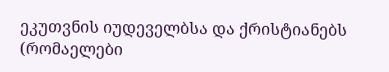ეკუთვნის იუდეველბსა და ქრისტიანებს (რომაელები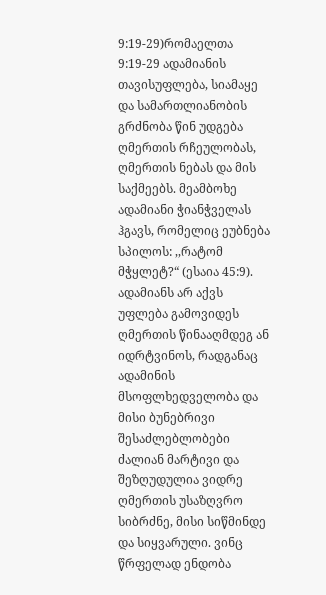9:19-29)რომაელთა 9:19-29 ადამიანის თავისუფლება, სიამაყე და სამართლიანობის გრძნობა წინ უდგება ღმერთის რჩეულობას, ღმერთის ნებას და მის საქმეებს. მეამბოხე ადამიანი ჭიანჭველას ჰგავს, რომელიც ეუბნება სპილოს: ,,რატომ მჭყლეტ?“ (ესაია 45:9). ადამიანს არ აქვს უფლება გამოვიდეს ღმერთის წინააღმდეგ ან იდრტვინოს, რადგანაც ადამინის მსოფლხედველობა და მისი ბუნებრივი შესაძლებლობები ძალიან მარტივი და შეზღუდულია ვიდრე ღმერთის უსაზღვრო სიბრძნე, მისი სიწმინდე და სიყვარული. ვინც წრფელად ენდობა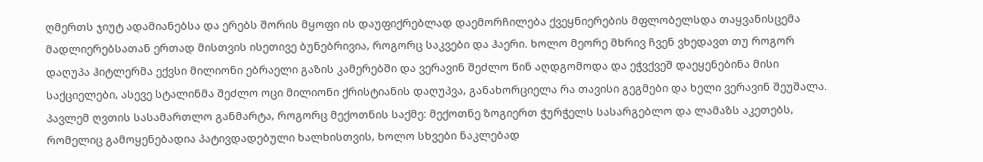ღმერთს ჯიუტ ადამიანებსა და ერებს შორის მყოფი ის დაუფიქრებლად დაემორჩილება ქვეყნიერების მფლობელსდა თაყვანისცემა მადლიერებსათან ერთად მისთვის ისეთივე ბუნებრივია, როგორც საკვები და ჰაერი. ხოლო მეორე მხრივ ჩვენ ვხედავთ თუ როგორ დაღუპა ჰიტლერმა ექვსი მილიონი ებრაელი გაზის კამერებში და ვერავინ შეძლო წინ აღდგომოდა და ეჭვქვეშ დაეყენებინა მისი საქციელები, ასევე სტალინმა შეძლო ოცი მილიონი ქრისტიანის დაღუპვა, განახორციელა რა თავისი გეგმები და ხელი ვერავინ შეუშალა. პავლემ ღვთის სასამართლო განმარტა, როგორც მექოთნის საქმე: მექოთნე ზოგიერთ ჭურჭელს სასარგებლო და ლამაზს აკეთებს, რომელიც გამოყენებადია პატივდადებული ხალხისთვის, ხოლო სხვები ნაკლებად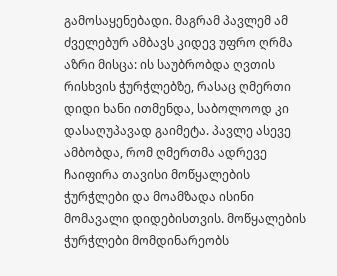გამოსაყენებადი. მაგრამ პავლემ ამ ძველებურ ამბავს კიდევ უფრო ღრმა აზრი მისცა: ის საუბრობდა ღვთის რისხვის ჭურჭლებზე, რასაც ღმერთი დიდი ხანი ითმენდა, საბოლოოდ კი დასაღუპავად გაიმეტა. პავლე ასევე ამბობდა, რომ ღმერთმა ადრევე ჩაიფირა თავისი მოწყალების ჭურჭლები და მოამზადა ისინი მომავალი დიდებისთვის. მოწყალების ჭურჭლები მომდინარეობს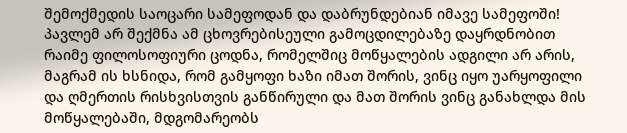შემოქმედის საოცარი სამეფოდან და დაბრუნდებიან იმავე სამეფოში! პავლემ არ შექმნა ამ ცხოვრებისეული გამოცდილებაზე დაყრდნობით რაიმე ფილოსოფიური ცოდნა, რომელშიც მოწყალების ადგილი არ არის, მაგრამ ის ხსნიდა, რომ გამყოფი ხაზი იმათ შორის, ვინც იყო უარყოფილი და ღმერთის რისხვისთვის განწირული და მათ შორის ვინც განახლდა მის მოწყალებაში, მდგომარეობს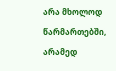არა მხოლოდ წარმართებში, არამედ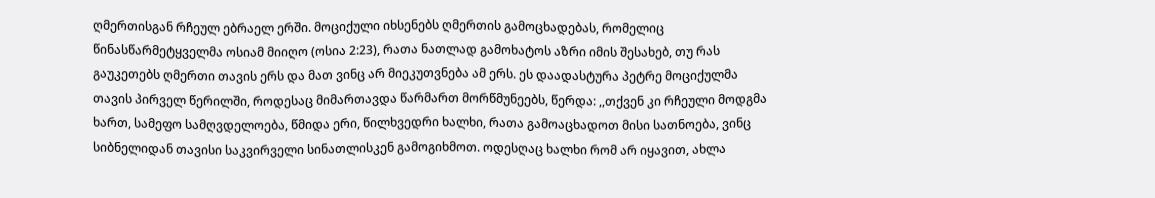ღმერთისგან რჩეულ ებრაელ ერში. მოციქული იხსენებს ღმერთის გამოცხადებას, რომელიც წინასწარმეტყველმა ოსიამ მიიღო (ოსია 2:23), რათა ნათლად გამოხატოს აზრი იმის შესახებ, თუ რას გაუკეთებს ღმერთი თავის ერს და მათ ვინც არ მიეკუთვნება ამ ერს. ეს დაადასტურა პეტრე მოციქულმა თავის პირველ წერილში, როდესაც მიმართავდა წარმართ მორწმუნეებს, წერდა: ,,თქვენ კი რჩეული მოდგმა ხართ, სამეფო სამღვდელოება, წმიდა ერი, წილხვედრი ხალხი, რათა გამოაცხადოთ მისი სათნოება, ვინც სიბნელიდან თავისი საკვირველი სინათლისკენ გამოგიხმოთ. ოდესღაც ხალხი რომ არ იყავით, ახლა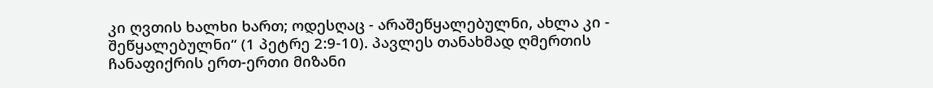კი ღვთის ხალხი ხართ; ოდესღაც - არაშეწყალებულნი, ახლა კი - შეწყალებულნი“ (1 პეტრე 2:9-10). პავლეს თანახმად ღმერთის ჩანაფიქრის ერთ-ერთი მიზანი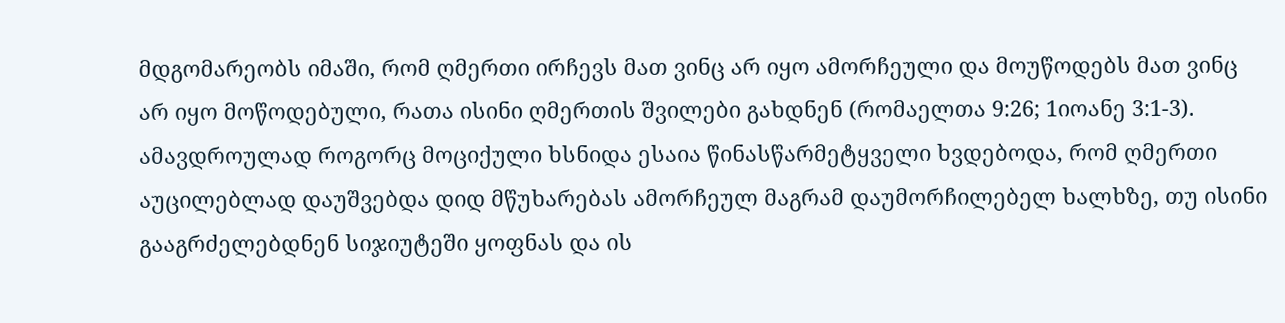მდგომარეობს იმაში, რომ ღმერთი ირჩევს მათ ვინც არ იყო ამორჩეული და მოუწოდებს მათ ვინც არ იყო მოწოდებული, რათა ისინი ღმერთის შვილები გახდნენ (რომაელთა 9:26; 1იოანე 3:1-3). ამავდროულად როგორც მოციქული ხსნიდა ესაია წინასწარმეტყველი ხვდებოდა, რომ ღმერთი აუცილებლად დაუშვებდა დიდ მწუხარებას ამორჩეულ მაგრამ დაუმორჩილებელ ხალხზე, თუ ისინი გააგრძელებდნენ სიჯიუტეში ყოფნას და ის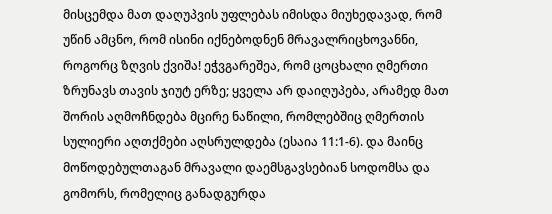მისცემდა მათ დაღუპვის უფლებას იმისდა მიუხედავად, რომ უწინ ამცნო, რომ ისინი იქნებოდნენ მრავალრიცხოვანნი, როგორც ზღვის ქვიშა! ეჭვგარეშეა, რომ ცოცხალი ღმერთი ზრუნავს თავის ჯიუტ ერზე; ყველა არ დაიღუპება, არამედ მათ შორის აღმოჩნდება მცირე ნაწილი, რომლებშიც ღმერთის სულიერი აღთქმები აღსრულდება (ესაია 11:1-6). და მაინც მოწოდებულთაგან მრავალი დაემსგავსებიან სოდომსა და გომორს, რომელიც განადგურდა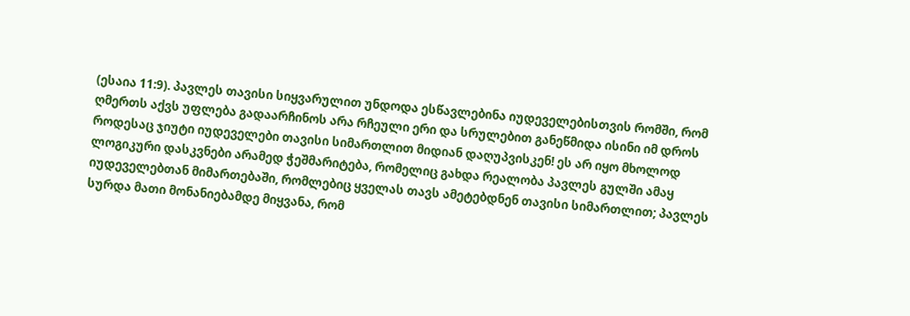(ესაია 11:9). პავლეს თავისი სიყვარულით უნდოდა ესწავლებინა იუდეველებისთვის რომში, რომ ღმერთს აქვს უფლება გადაარჩინოს არა რჩეული ერი და სრულებით განეწმიდა ისინი იმ დროს როდესაც ჯიუტი იუდეველები თავისი სიმართლით მიდიან დაღუპვისკენ! ეს არ იყო მხოლოდ ლოგიკური დასკვნები არამედ ჭეშმარიტება, რომელიც გახდა რეალობა პავლეს გულში ამაყ იუდეველებთან მიმართებაში, რომლებიც ყველას თავს ამეტებდნენ თავისი სიმართლით; პავლეს სურდა მათი მონანიებამდე მიყვანა, რომ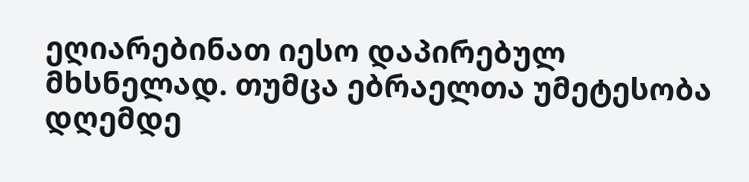ეღიარებინათ იესო დაპირებულ მხსნელად. თუმცა ებრაელთა უმეტესობა დღემდე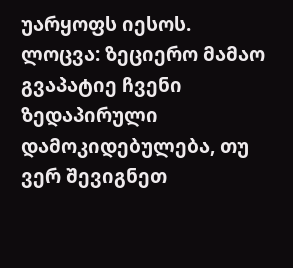უარყოფს იესოს. ლოცვა: ზეციერო მამაო გვაპატიე ჩვენი ზედაპირული დამოკიდებულება, თუ ვერ შევიგნეთ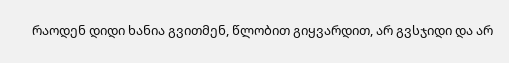რაოდენ დიდი ხანია გვითმენ, წლობით გიყვარდით, არ გვსჯიდი და არ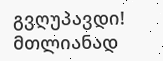გვღუპავდი! მთლიანად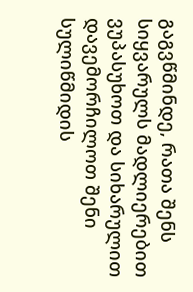გაგვწმინდე, რათა შენს სიყვარულს მადლიერებით ვუპასუხოთ და სიხარულით დავემორჩილოთ შენი სულიწმიდის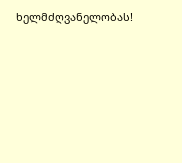ხელმძღვანელობას!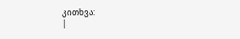კითხვა:
|